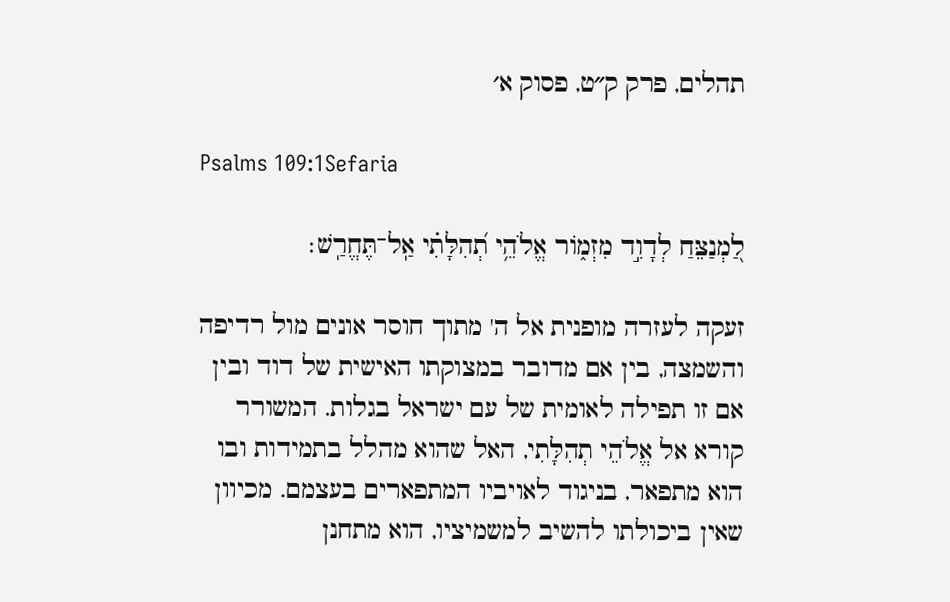תהלים, פרק ק״ט, פסוק א׳

Psalms 109:1Sefaria

לַ֭מְנַצֵּחַ לְדָוִ֣ד מִזְמ֑וֹר אֱלֹהֵ֥י תְ֝הִלָּתִ֗י אַֽל־תֶּחֱרַֽשׁ׃

זעקה לעזרה מופנית אל ה' מתוך חוסר אונים מול רדיפה והשמצה, בין אם מדובר במצוקתו האישית של דוד ובין אם זו תפילה לאומית של עם ישראל בגלות. המשורר קורא אל אֱלֹהֵי תְהִלָּתִי, האל שהוא מהלל בתמידות ובו הוא מתפאר, בניגוד לאויביו המתפארים בעצמם. מכיוון שאין ביכולתו להשיב למשמיציו, הוא מתחנן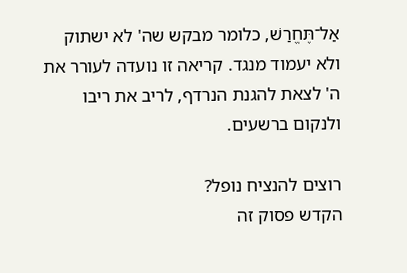אַל־תֶּחֱרַשׁ, כלומר מבקש שה' לא ישתוק ולא יעמוד מנגד. קריאה זו נועדה לעורר את ה' לצאת להגנת הנרדף, לריב את ריבו ולנקום ברשעים.

רוצים להנציח נופל?
הקדש פסוק זה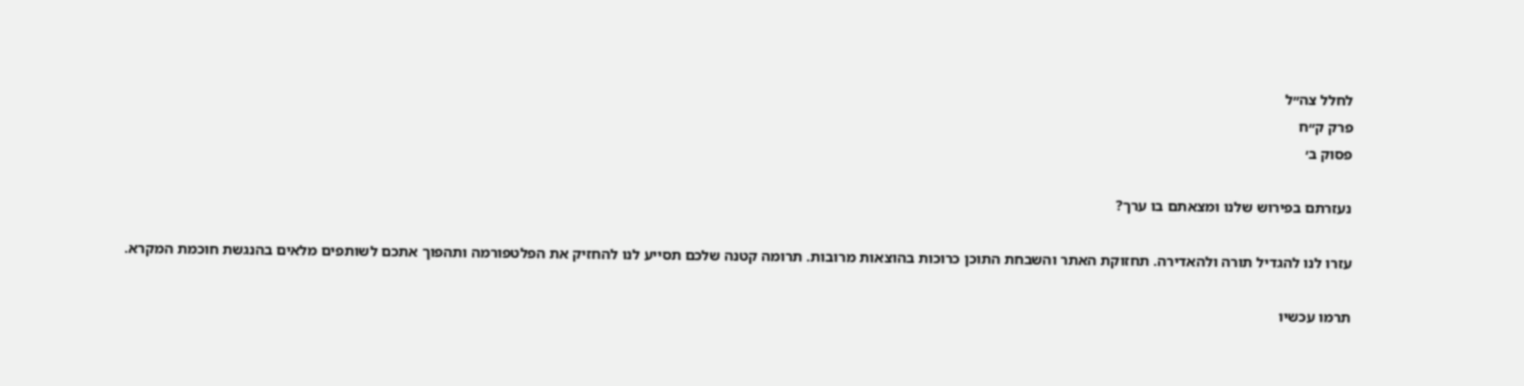לחלל צה״ל
פרק ק״ח
פסוק ב׳

נעזרתם בפירוש שלנו ומצאתם בו ערך?

עזרו לנו להגדיל תורה ולהאדירה. תחזוקת האתר והשבחת התוכן כרוכות בהוצאות מרובות. תרומה קטנה שלכם תסייע לנו להחזיק את הפלטפורמה ותהפוך אתכם לשותפים מלאים בהנגשת חוכמת המקרא.

תרמו עכשיו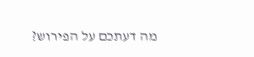מה דעתכם על הפירוש?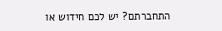התחברתם? יש לכם חידוש או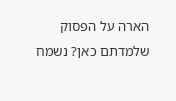הארה על הפסוק שלמדתם כאן? נשמח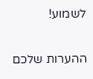לשמוע!

ההערות שלכם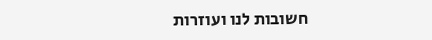חשובות לנו ועוזרות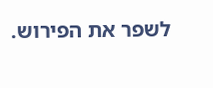לשפר את הפירוש.